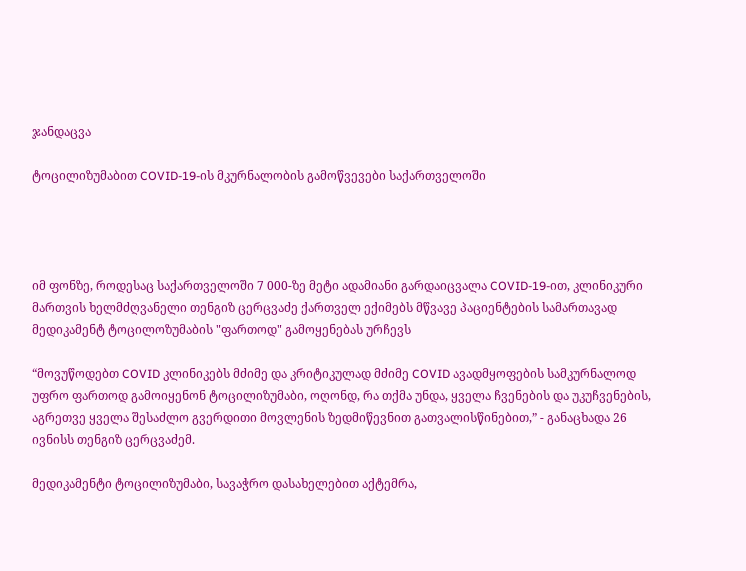ჯანდაცვა

ტოცილიზუმაბით COVID-19-ის მკურნალობის გამოწვევები საქართველოში




იმ ფონზე, როდესაც საქართველოში 7 000-ზე მეტი ადამიანი გარდაიცვალა COVID-19-ით, კლინიკური მართვის ხელმძღვანელი თენგიზ ცერცვაძე ქართველ ექიმებს მწვავე პაციენტების სამართავად მედიკამენტ ტოცილოზუმაბის "ფართოდ" გამოყენებას ურჩევს

“მოვუწოდებთ COVID კლინიკებს მძიმე და კრიტიკულად მძიმე COVID ავადმყოფების სამკურნალოდ უფრო ფართოდ გამოიყენონ ტოცილიზუმაბი, ოღონდ, რა თქმა უნდა, ყველა ჩვენების და უკუჩვენების, აგრეთვე ყველა შესაძლო გვერდითი მოვლენის ზედმიწევნით გათვალისწინებით,” - განაცხადა 26 ივნისს თენგიზ ცერცვაძემ.

მედიკამენტი ტოცილიზუმაბი, სავაჭრო დასახელებით აქტემრა,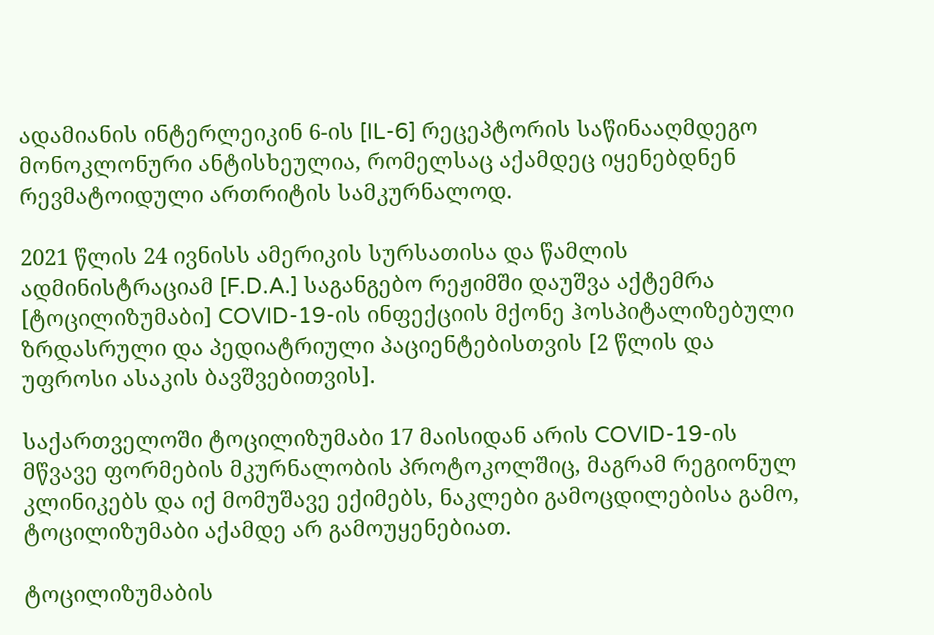ადამიანის ინტერლეიკინ 6-ის [IL-6] რეცეპტორის საწინააღმდეგო მონოკლონური ანტისხეულია, რომელსაც აქამდეც იყენებდნენ რევმატოიდული ართრიტის სამკურნალოდ.

2021 წლის 24 ივნისს ამერიკის სურსათისა და წამლის ადმინისტრაციამ [F.D.A.] საგანგებო რეჟიმში დაუშვა აქტემრა [ტოცილიზუმაბი] COVID-19-ის ინფექციის მქონე ჰოსპიტალიზებული ზრდასრული და პედიატრიული პაციენტებისთვის [2 წლის და უფროსი ასაკის ბავშვებითვის].

საქართველოში ტოცილიზუმაბი 17 მაისიდან არის COVID-19-ის მწვავე ფორმების მკურნალობის პროტოკოლშიც, მაგრამ რეგიონულ კლინიკებს და იქ მომუშავე ექიმებს, ნაკლები გამოცდილებისა გამო, ტოცილიზუმაბი აქამდე არ გამოუყენებიათ.

ტოცილიზუმაბის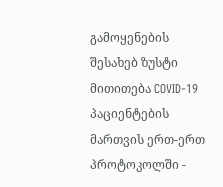გამოყენების შესახებ ზუსტი მითითება COVID-19 პაციენტების მართვის ერთ-ერთ პროტოკოლში -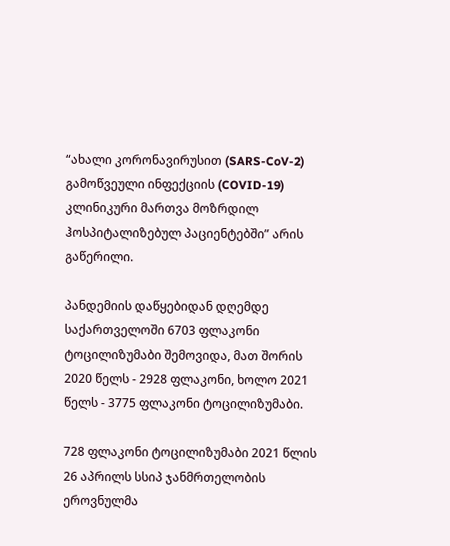“ახალი კორონავირუსით (SARS-CoV-2) გამოწვეული ინფექციის (COVID-19) კლინიკური მართვა მოზრდილ ჰოსპიტალიზებულ პაციენტებში” არის გაწერილი.

პანდემიის დაწყებიდან დღემდე საქართველოში 6703 ფლაკონი ტოცილიზუმაბი შემოვიდა, მათ შორის 2020 წელს - 2928 ფლაკონი, ხოლო 2021 წელს - 3775 ფლაკონი ტოცილიზუმაბი.

728 ფლაკონი ტოცილიზუმაბი 2021 წლის 26 აპრილს სსიპ ჯანმრთელობის ეროვნულმა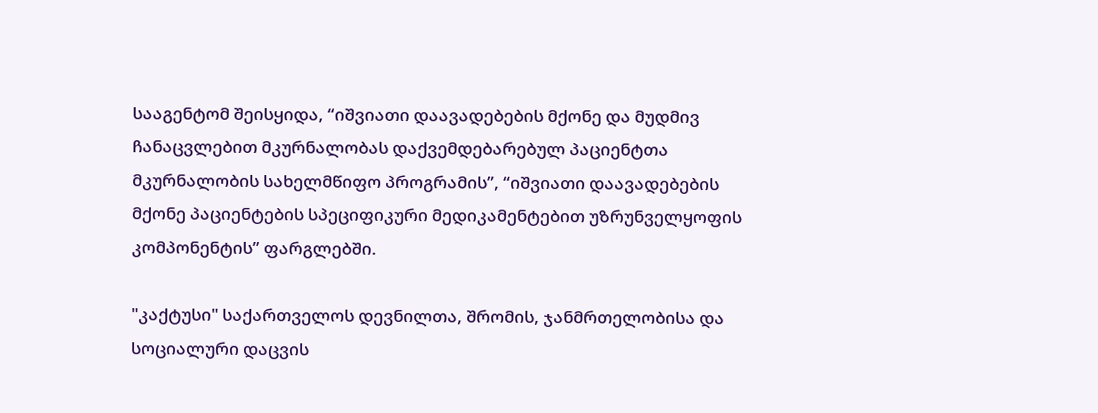სააგენტომ შეისყიდა, “იშვიათი დაავადებების მქონე და მუდმივ ჩანაცვლებით მკურნალობას დაქვემდებარებულ პაციენტთა მკურნალობის სახელმწიფო პროგრამის”, “იშვიათი დაავადებების მქონე პაციენტების სპეციფიკური მედიკამენტებით უზრუნველყოფის კომპონენტის” ფარგლებში.

"კაქტუსი" საქართველოს დევნილთა, შრომის, ჯანმრთელობისა და სოციალური დაცვის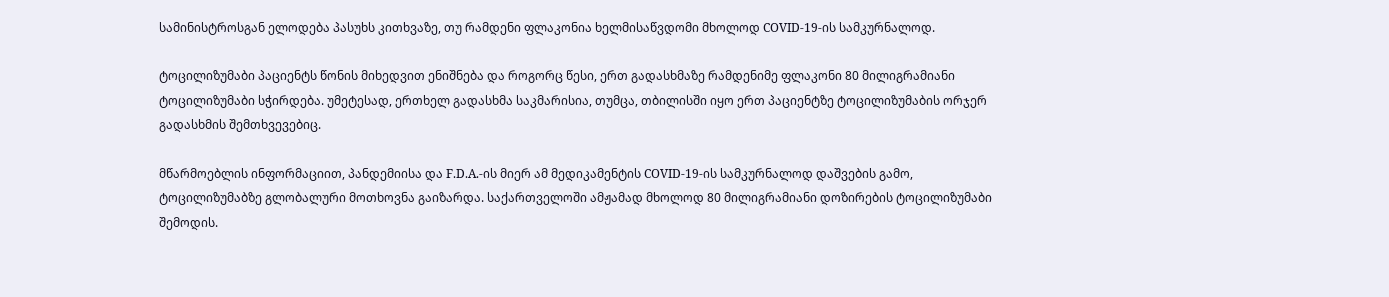სამინისტროსგან ელოდება პასუხს კითხვაზე, თუ რამდენი ფლაკონია ხელმისაწვდომი მხოლოდ COVID-19-ის სამკურნალოდ.

ტოცილიზუმაბი პაციენტს წონის მიხედვით ენიშნება და როგორც წესი, ერთ გადასხმაზე რამდენიმე ფლაკონი 80 მილიგრამიანი ტოცილიზუმაბი სჭირდება. უმეტესად, ერთხელ გადასხმა საკმარისია, თუმცა, თბილისში იყო ერთ პაციენტზე ტოცილიზუმაბის ორჯერ გადასხმის შემთხვევებიც.

მწარმოებლის ინფორმაციით, პანდემიისა და F.D.A.-ის მიერ ამ მედიკამენტის COVID-19-ის სამკურნალოდ დაშვების გამო, ტოცილიზუმაბზე გლობალური მოთხოვნა გაიზარდა. საქართველოში ამჟამად მხოლოდ 80 მილიგრამიანი დოზირების ტოცილიზუმაბი შემოდის.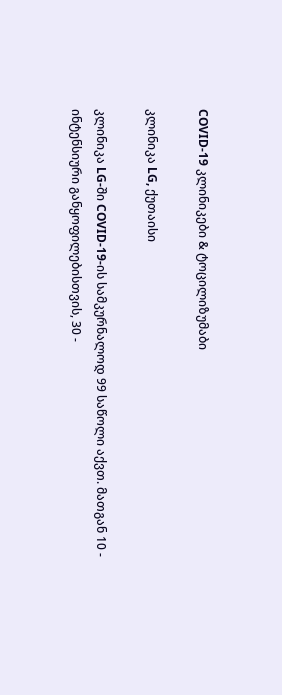COVID-19 კლინიკები & ტოცილიზუმაბი

კლინიკა LG, ქუთაისი

კლინიკა LG-ში COVID-19-ის სამკურნალოდ 99 საწოლი აქვთ. მათგან 10 - ინტენსიური განყოფილებისთვის, 30 -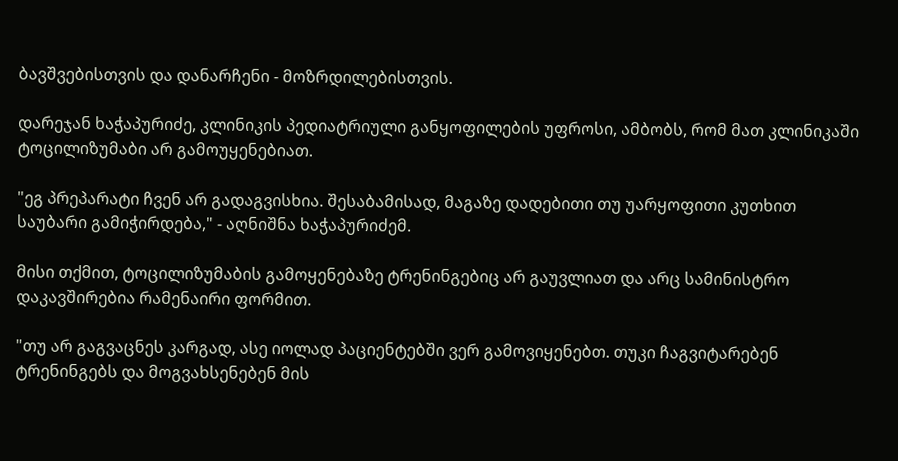ბავშვებისთვის და დანარჩენი - მოზრდილებისთვის.

დარეჯან ხაჭაპურიძე, კლინიკის პედიატრიული განყოფილების უფროსი, ამბობს, რომ მათ კლინიკაში ტოცილიზუმაბი არ გამოუყენებიათ.

"ეგ პრეპარატი ჩვენ არ გადაგვისხია. შესაბამისად, მაგაზე დადებითი თუ უარყოფითი კუთხით საუბარი გამიჭირდება," - აღნიშნა ხაჭაპურიძემ.

მისი თქმით, ტოცილიზუმაბის გამოყენებაზე ტრენინგებიც არ გაუვლიათ და არც სამინისტრო დაკავშირებია რამენაირი ფორმით.

"თუ არ გაგვაცნეს კარგად, ასე იოლად პაციენტებში ვერ გამოვიყენებთ. თუკი ჩაგვიტარებენ ტრენინგებს და მოგვახსენებენ მის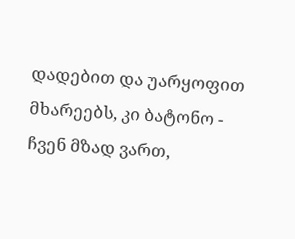დადებით და უარყოფით მხარეებს, კი ბატონო - ჩვენ მზად ვართ,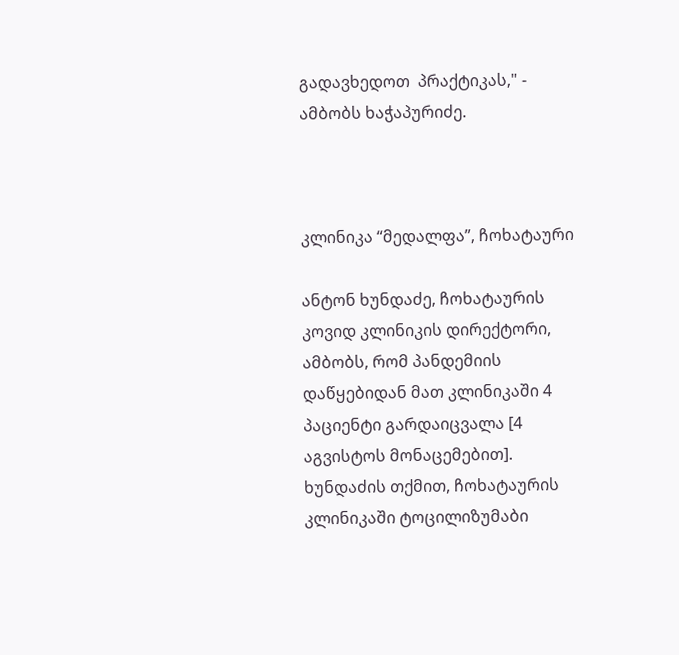გადავხედოთ  პრაქტიკას," - ამბობს ხაჭაპურიძე.



კლინიკა “მედალფა”, ჩოხატაური

ანტონ ხუნდაძე, ჩოხატაურის კოვიდ კლინიკის დირექტორი, ამბობს, რომ პანდემიის დაწყებიდან მათ კლინიკაში 4 პაციენტი გარდაიცვალა [4 აგვისტოს მონაცემებით]. ხუნდაძის თქმით, ჩოხატაურის კლინიკაში ტოცილიზუმაბი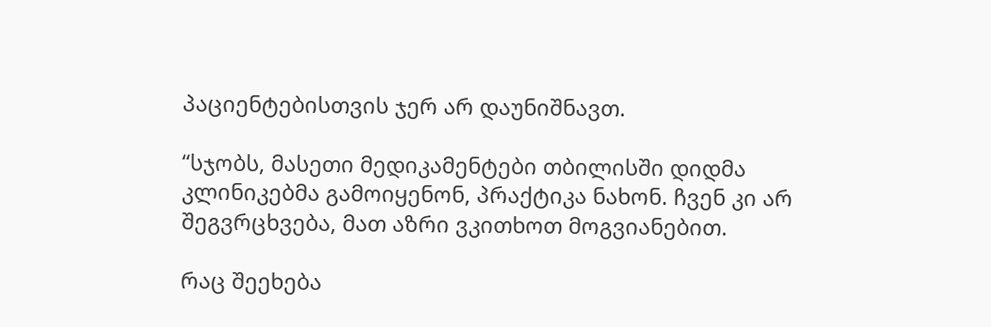პაციენტებისთვის ჯერ არ დაუნიშნავთ.

“სჯობს, მასეთი მედიკამენტები თბილისში დიდმა კლინიკებმა გამოიყენონ, პრაქტიკა ნახონ. ჩვენ კი არ შეგვრცხვება, მათ აზრი ვკითხოთ მოგვიანებით.

რაც შეეხება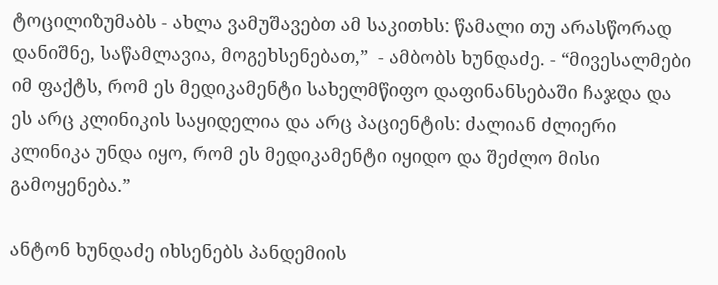ტოცილიზუმაბს - ახლა ვამუშავებთ ამ საკითხს: წამალი თუ არასწორად დანიშნე, საწამლავია, მოგეხსენებათ,”  - ამბობს ხუნდაძე. - “მივესალმები იმ ფაქტს, რომ ეს მედიკამენტი სახელმწიფო დაფინანსებაში ჩაჯდა და ეს არც კლინიკის საყიდელია და არც პაციენტის: ძალიან ძლიერი კლინიკა უნდა იყო, რომ ეს მედიკამენტი იყიდო და შეძლო მისი გამოყენება.”

ანტონ ხუნდაძე იხსენებს პანდემიის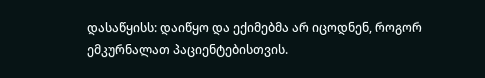დასაწყისს: დაიწყო და ექიმებმა არ იცოდნენ, როგორ ემკურნალათ პაციენტებისთვის.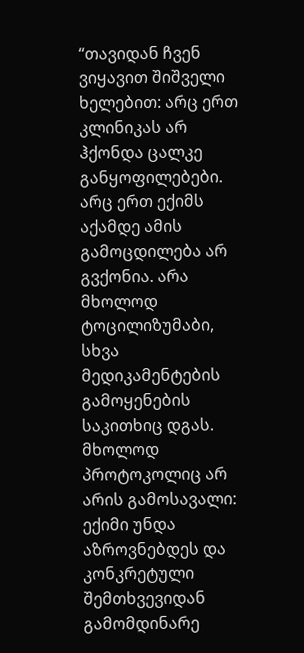“თავიდან ჩვენ ვიყავით შიშველი ხელებით: არც ერთ კლინიკას არ ჰქონდა ცალკე განყოფილებები. არც ერთ ექიმს აქამდე ამის გამოცდილება არ გვქონია. არა მხოლოდ ტოცილიზუმაბი, სხვა მედიკამენტების გამოყენების საკითხიც დგას. მხოლოდ პროტოკოლიც არ არის გამოსავალი: ექიმი უნდა აზროვნებდეს და კონკრეტული შემთხვევიდან გამომდინარე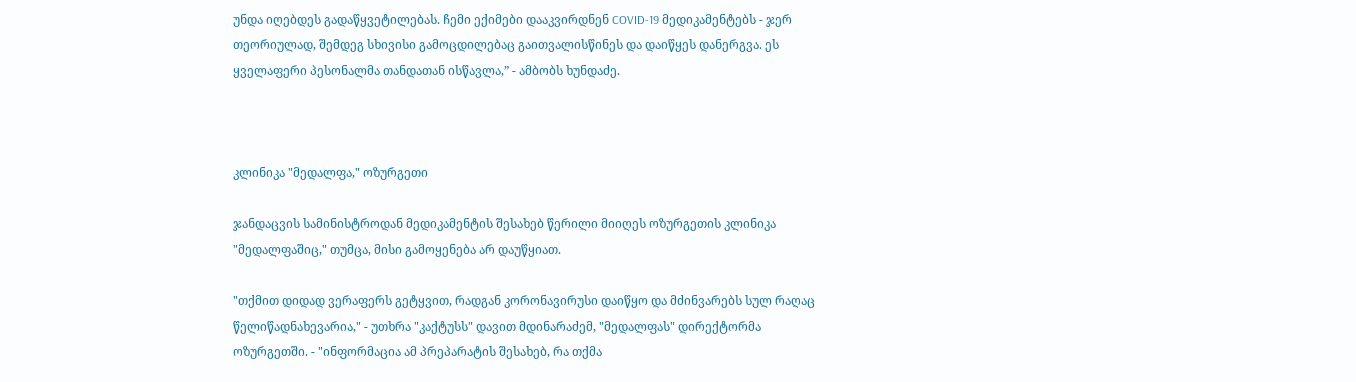უნდა იღებდეს გადაწყვეტილებას. ჩემი ექიმები დააკვირდნენ COVID-19 მედიკამენტებს - ჯერ თეორიულად, შემდეგ სხივისი გამოცდილებაც გაითვალისწინეს და დაიწყეს დანერგვა. ეს ყველაფერი პესონალმა თანდათან ისწავლა,” - ამბობს ხუნდაძე.



კლინიკა "მედალფა," ოზურგეთი

ჯანდაცვის სამინისტროდან მედიკამენტის შესახებ წერილი მიიღეს ოზურგეთის კლინიკა "მედალფაშიც," თუმცა, მისი გამოყენება არ დაუწყიათ.

"თქმით დიდად ვერაფერს გეტყვით, რადგან კორონავირუსი დაიწყო და მძინვარებს სულ რაღაც წელიწადნახევარია," - უთხრა "კაქტუსს" დავით მდინარაძემ, "მედალფას" დირექტორმა ოზურგეთში. - "ინფორმაცია ამ პრეპარატის შესახებ, რა თქმა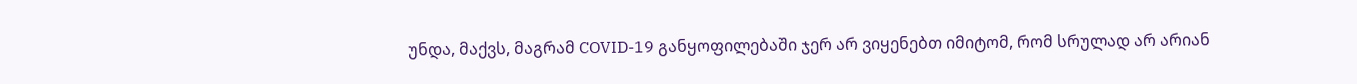უნდა, მაქვს, მაგრამ COVID-19 განყოფილებაში ჯერ არ ვიყენებთ იმიტომ, რომ სრულად არ არიან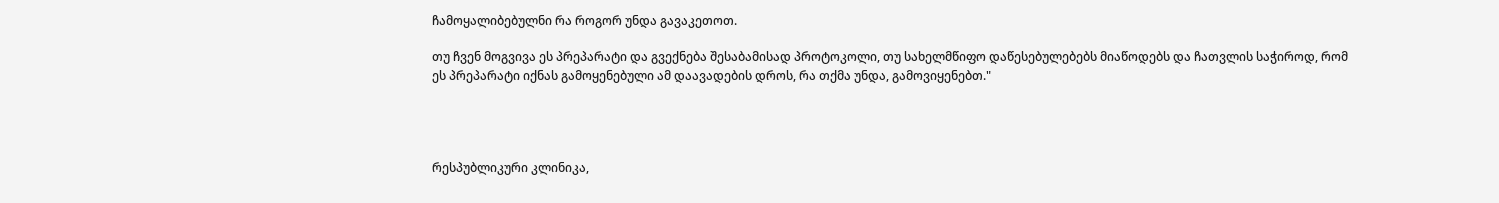ჩამოყალიბებულნი რა როგორ უნდა გავაკეთოთ.

თუ ჩვენ მოგვივა ეს პრეპარატი და გვექნება შესაბამისად პროტოკოლი, თუ სახელმწიფო დაწესებულებებს მიაწოდებს და ჩათვლის საჭიროდ, რომ ეს პრეპარატი იქნას გამოყენებული ამ დაავადების დროს, რა თქმა უნდა, გამოვიყენებთ."




რესპუბლიკური კლინიკა,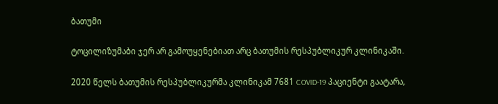ბათუმი

ტოცილიზუმაბი ჯერ არ გამოუყენებიათ არც ბათუმის რესპუბლიკურ კლინიკაში.

2020 წელს ბათუმის რესპუბლიკურმა კლინიკამ 7681 COVID-19 პაციენტი გაატარა,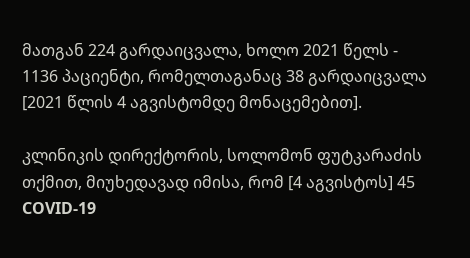მათგან 224 გარდაიცვალა, ხოლო 2021 წელს - 1136 პაციენტი, რომელთაგანაც 38 გარდაიცვალა [2021 წლის 4 აგვისტომდე მონაცემებით].

კლინიკის დირექტორის, სოლომონ ფუტკარაძის თქმით, მიუხედავად იმისა, რომ [4 აგვისტოს] 45 COVID-19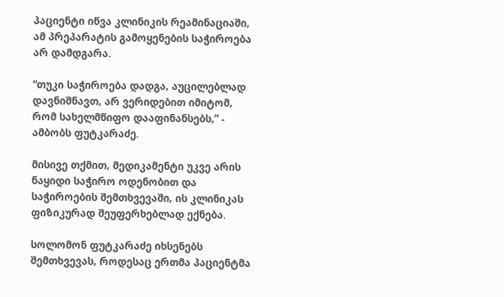პაციენტი იწვა კლინიკის რეამინაციაში, ამ პრეპარატის გამოყენების საჭიროება არ დამდგარა.

“თუკი საჭიროება დადგა, აუცილებლად დავნიშნავთ, არ ვერიდებით იმიტომ, რომ სახელმწიფო დააფინანსებს,” - ამბობს ფუტკარაძე.

მისივე თქმით, მედიკამენტი უკვე არის ნაყიდი საჭირო ოდენობით და საჭიროების შემთხვევაში, ის კლინიკას ფიზიკურად შეუფერხებლად ექნება.

სოლომონ ფუტკარაძე იხსენებს შემთხვევას, როდესაც ერთმა პაციენტმა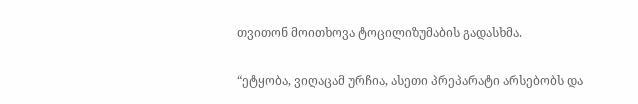თვითონ მოითხოვა ტოცილიზუმაბის გადასხმა.

“ეტყობა, ვიღაცამ ურჩია, ასეთი პრეპარატი არსებობს და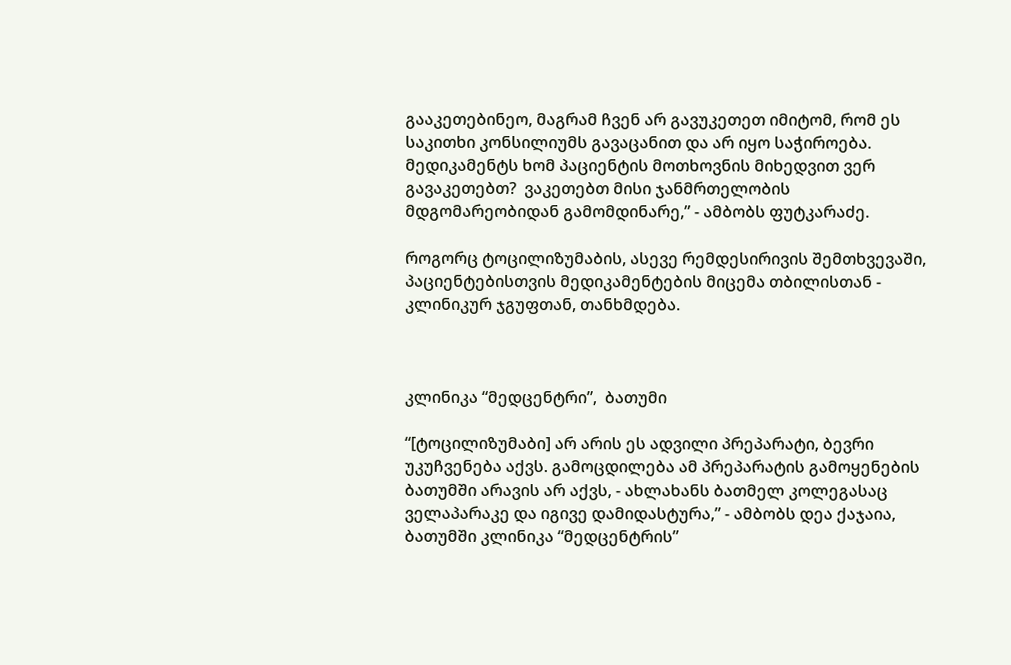გააკეთებინეო, მაგრამ ჩვენ არ გავუკეთეთ იმიტომ, რომ ეს საკითხი კონსილიუმს გავაცანით და არ იყო საჭიროება. მედიკამენტს ხომ პაციენტის მოთხოვნის მიხედვით ვერ გავაკეთებთ?  ვაკეთებთ მისი ჯანმრთელობის მდგომარეობიდან გამომდინარე,” - ამბობს ფუტკარაძე.

როგორც ტოცილიზუმაბის, ასევე რემდესირივის შემთხვევაში, პაციენტებისთვის მედიკამენტების მიცემა თბილისთან - კლინიკურ ჯგუფთან, თანხმდება.



კლინიკა “მედცენტრი”,  ბათუმი

“[ტოცილიზუმაბი] არ არის ეს ადვილი პრეპარატი, ბევრი უკუჩვენება აქვს. გამოცდილება ამ პრეპარატის გამოყენების ბათუმში არავის არ აქვს, - ახლახანს ბათმელ კოლეგასაც ველაპარაკე და იგივე დამიდასტურა,” - ამბობს დეა ქაჯაია, ბათუმში კლინიკა “მედცენტრის”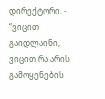დირექტორი. - “ვიცით გაიდლაინი, ვიცით რა არის გამოყენების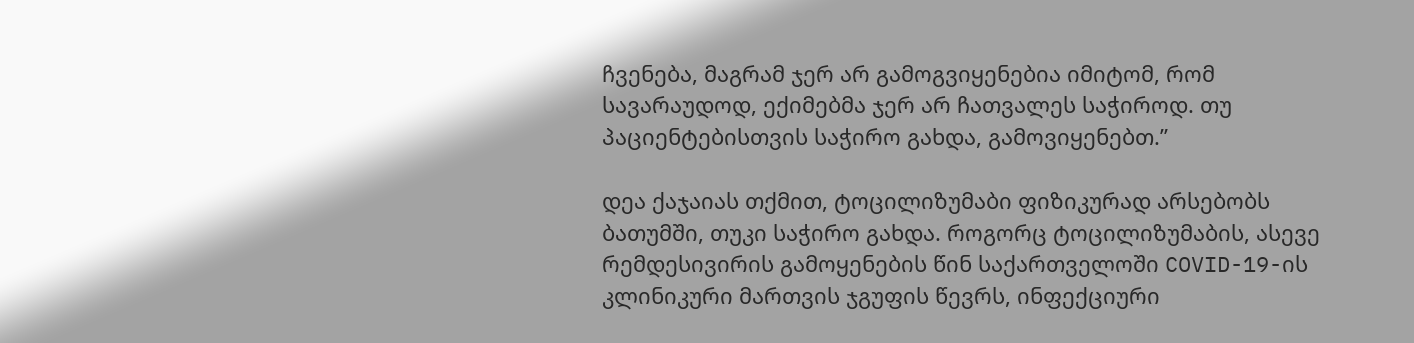ჩვენება, მაგრამ ჯერ არ გამოგვიყენებია იმიტომ, რომ სავარაუდოდ, ექიმებმა ჯერ არ ჩათვალეს საჭიროდ. თუ პაციენტებისთვის საჭირო გახდა, გამოვიყენებთ.”

დეა ქაჯაიას თქმით, ტოცილიზუმაბი ფიზიკურად არსებობს ბათუმში, თუკი საჭირო გახდა. როგორც ტოცილიზუმაბის, ასევე რემდესივირის გამოყენების წინ საქართველოში COVID-19-ის კლინიკური მართვის ჯგუფის წევრს, ინფექციური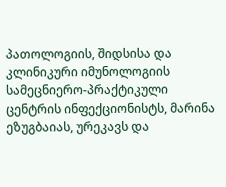პათოლოგიის, შიდსისა და კლინიკური იმუნოლოგიის სამეცნიერო-პრაქტიკული ცენტრის ინფექციონისტს, მარინა ეზუგბაიას, ურეკავს და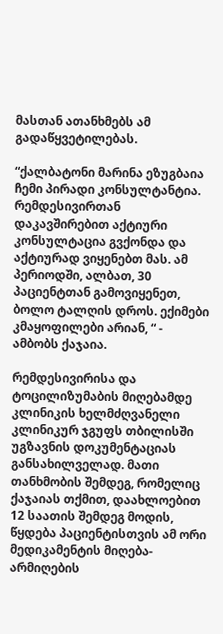მასთან ათანხმებს ამ გადაწყვეტილებას.

“ქალბატონი მარინა ეზუგბაია ჩემი პირადი კონსულტანტია. რემდესივირთან დაკავშირებით აქტიური კონსულტაცია გვქონდა და აქტიურად ვიყენებთ მას. ამ პერიოდში, ალბათ, 30 პაციენტთან გამოვიყენეთ, ბოლო ტალღის დროს. ექიმები კმაყოფილები არიან, “ - ამბობს ქაჯაია.

რემდესივირისა და ტოცილიზუმაბის მიღებამდე კლინიკის ხელმძღვანელი კლინიკურ ჯგუფს თბილისში უგზავნის დოკუმენტაციას განსახილველად. მათი თანხმობის შემდეგ, რომელიც ქაჯაიას თქმით, დაახლოებით 12 საათის შემდეგ მოდის,  წყდება პაციენტისთვის ამ ორი მედიკამენტის მიღება-არმიღების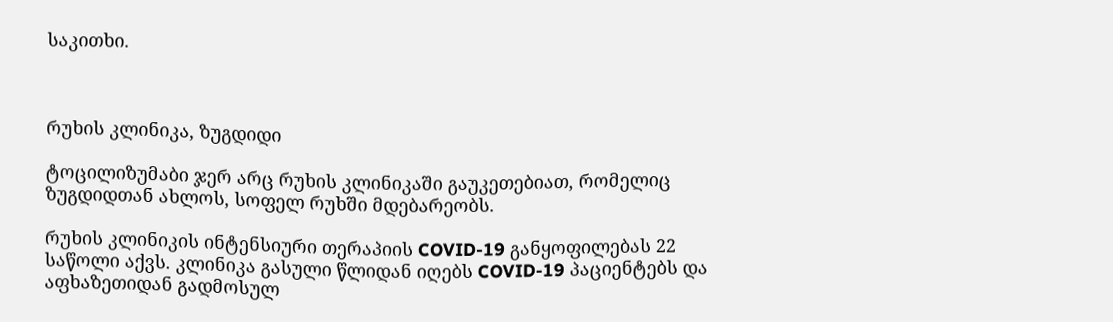საკითხი.



რუხის კლინიკა, ზუგდიდი

ტოცილიზუმაბი ჯერ არც რუხის კლინიკაში გაუკეთებიათ, რომელიც ზუგდიდთან ახლოს, სოფელ რუხში მდებარეობს.

რუხის კლინიკის ინტენსიური თერაპიის COVID-19 განყოფილებას 22 საწოლი აქვს. კლინიკა გასული წლიდან იღებს COVID-19 პაციენტებს და აფხაზეთიდან გადმოსულ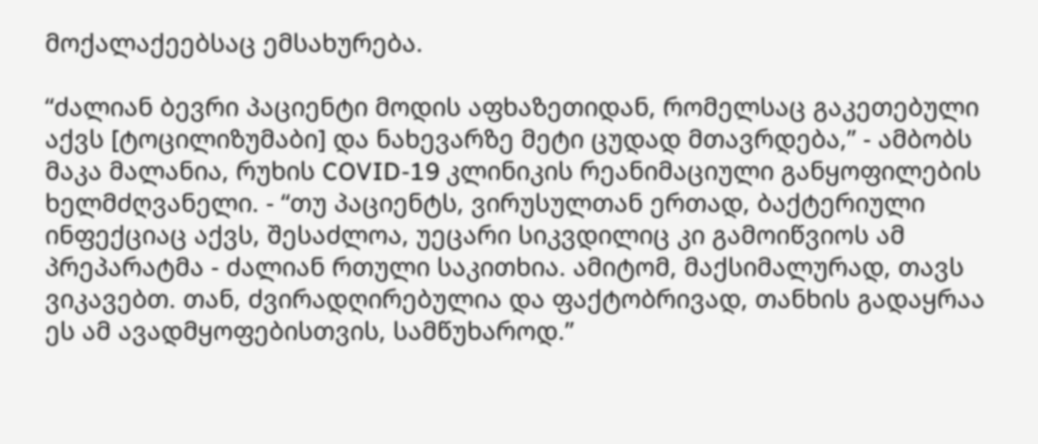მოქალაქეებსაც ემსახურება.

“ძალიან ბევრი პაციენტი მოდის აფხაზეთიდან, რომელსაც გაკეთებული აქვს [ტოცილიზუმაბი] და ნახევარზე მეტი ცუდად მთავრდება,” - ამბობს მაკა მალანია, რუხის COVID-19 კლინიკის რეანიმაციული განყოფილების ხელმძღვანელი. - “თუ პაციენტს, ვირუსულთან ერთად, ბაქტერიული ინფექციაც აქვს, შესაძლოა, უეცარი სიკვდილიც კი გამოიწვიოს ამ პრეპარატმა - ძალიან რთული საკითხია. ამიტომ, მაქსიმალურად, თავს ვიკავებთ. თან, ძვირადღირებულია და ფაქტობრივად, თანხის გადაყრაა ეს ამ ავადმყოფებისთვის, სამწუხაროდ.”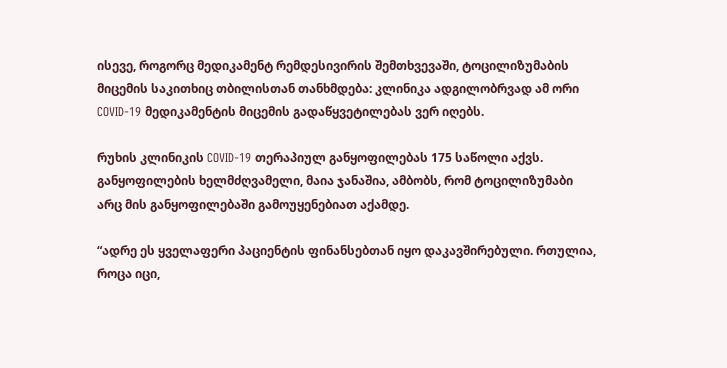ისევე, როგორც მედიკამენტ რემდესივირის შემთხვევაში, ტოცილიზუმაბის მიცემის საკითხიც თბილისთან თანხმდება: კლინიკა ადგილობრვად ამ ორი COVID-19 მედიკამენტის მიცემის გადაწყვეტილებას ვერ იღებს.

რუხის კლინიკის COVID-19 თერაპიულ განყოფილებას 175 საწოლი აქვს. განყოფილების ხელმძღვამელი, მაია ჯანაშია, ამბობს, რომ ტოცილიზუმაბი არც მის განყოფილებაში გამოუყენებიათ აქამდე.

“ადრე ეს ყველაფერი პაციენტის ფინანსებთან იყო დაკავშირებული. რთულია, როცა იცი,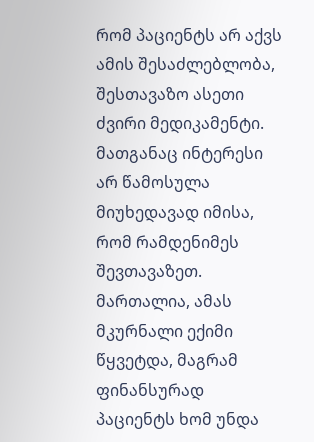რომ პაციენტს არ აქვს ამის შესაძლებლობა, შესთავაზო ასეთი ძვირი მედიკამენტი. მათგანაც ინტერესი არ წამოსულა მიუხედავად იმისა, რომ რამდენიმეს შევთავაზეთ. მართალია, ამას მკურნალი ექიმი წყვეტდა, მაგრამ ფინანსურად პაციენტს ხომ უნდა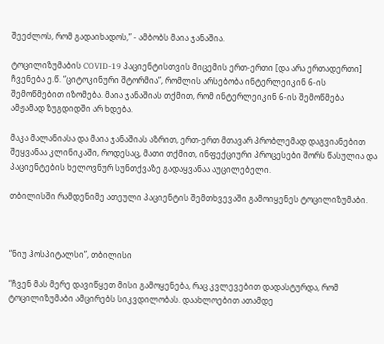შეეძლოს, რომ გადაიხადოს,” - ამბობს მაია ჯანაშია.

ტოცილიზუმაბის COVID-19 პაციენტისთვის მიცემის ერთ-ერთი [და არა ერთადერთი] ჩვენება ე.წ. “ციტოკინური შტორმია”, რომლის არსებობა ინტერლეიკინ 6-ის შემოწმებით იზომება. მაია ჯანაშიას თქმით, რომ ინტერლეიკინ 6-ის შემოწმება ამჟამად ზუგდიდში არ ხდება.

მაკა მალანიასა და მაია ჯანაშიას აზრით, ერთ-ერთ მთავარ პრობლემად დაგვიანებით შეყვანაა კლინიკაში, როდესაც, მათი თქმით, ინფექციური პროცესები შორს წასულია და პაციენტების ხელოვნურ სუნთქვაზე გადაყვანაა აუცილებელი.

თბილისში რამდენიმე ათეული პაციენტის შემთხვევაში გამოიყენეს ტოცილიზუმაბი.



“ნიუ ჰოსპიტალსი”, თბილისი

“ჩვენ მას მერე დავიწყეთ მისი გამოყენება, რაც კვლევებით დადასტურდა, რომ ტოცილიზუმაბი ამცირებს სიკვდილობას. დაახლოებით ათამდე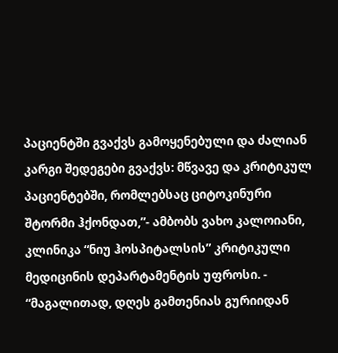პაციენტში გვაქვს გამოყენებული და ძალიან კარგი შედეგები გვაქვს: მწვავე და კრიტიკულ პაციენტებში, რომლებსაც ციტოკინური შტორმი ჰქონდათ,”- ამბობს ვახო კალოიანი, კლინიკა “ნიუ ჰოსპიტალსის” კრიტიკული მედიცინის დეპარტამენტის უფროსი. - “მაგალითად, დღეს გამთენიას გურიიდან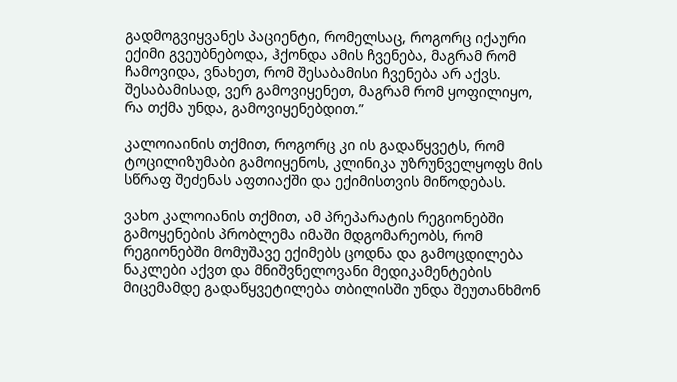გადმოგვიყვანეს პაციენტი, რომელსაც, როგორც იქაური ექიმი გვეუბნებოდა, ჰქონდა ამის ჩვენება, მაგრამ რომ ჩამოვიდა, ვნახეთ, რომ შესაბამისი ჩვენება არ აქვს. შესაბამისად, ვერ გამოვიყენეთ, მაგრამ რომ ყოფილიყო, რა თქმა უნდა, გამოვიყენებდით.”

კალოიაინის თქმით, როგორც კი ის გადაწყვეტს, რომ ტოცილიზუმაბი გამოიყენოს, კლინიკა უზრუნველყოფს მის სწრაფ შეძენას აფთიაქში და ექიმისთვის მიწოდებას.

ვახო კალოიანის თქმით, ამ პრეპარატის რეგიონებში გამოყენების პრობლემა იმაში მდგომარეობს, რომ რეგიონებში მომუშავე ექიმებს ცოდნა და გამოცდილება ნაკლები აქვთ და მნიშვნელოვანი მედიკამენტების მიცემამდე გადაწყვეტილება თბილისში უნდა შეუთანხმონ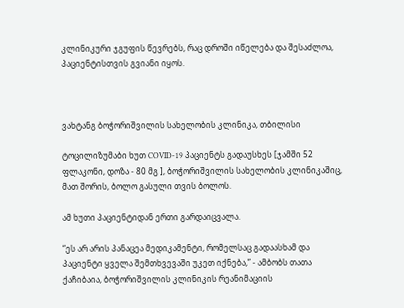კლინიკური ჯგუფის წევრებს, რაც დროში იწელება და შესაძლოა, პაციენტისთვის გვიანი იყოს.



ვახტანგ ბოჭორიშვილის სახელობის კლინიკა, თბილისი

ტოცილიზუმაბი ხუთ COVID-19 პაციენტს გადაუსხეს [ჯამში 52 ფლაკონი, დოზა - 80 მგ ], ბოჭორიშვილის სახელობის კლინიკაშიც, მათ შორის, ბოლო გასული თვის ბოლოს.

ამ ხუთი პაციენტიდან ერთი გარდაიცვალა.

“ეს არ არის პანაცეა მედიკამენტი, რომელსაც გადაასხამ და პაციენტი ყველა შემთხვევაში უკეთ იქნება,” - ამბობს თათა ქაჩიბაია, ბოჭორიშვილის კლინიკის რეანიმაციის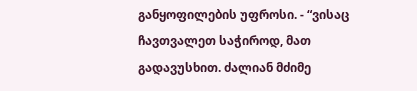განყოფილების უფროსი. - “ვისაც ჩავთვალეთ საჭიროდ, მათ გადავუსხით. ძალიან მძიმე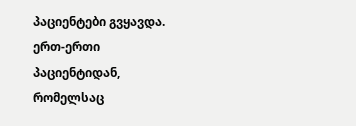პაციენტები გვყავდა. ერთ-ერთი პაციენტიდან, რომელსაც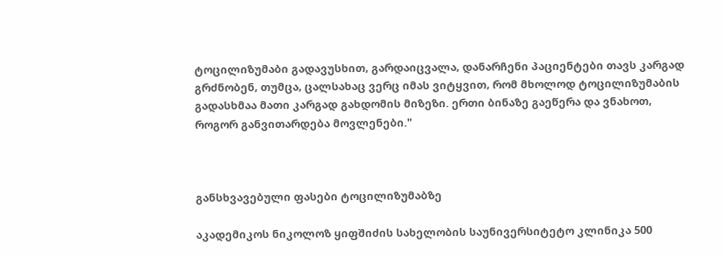ტოცილიზუმაბი გადავუსხით, გარდაიცვალა, დანარჩენი პაციენტები თავს კარგად გრძნობენ, თუმცა, ცალსახაც ვერც იმას ვიტყვით, რომ მხოლოდ ტოცილიზუმაბის გადასხმაა მათი კარგად გახდომის მიზეზი. ერთი ბინაზე გაეწერა და ვნახოთ, როგორ განვითარდება მოვლენები."



განსხვავებული ფასები ტოცილიზუმაბზე

აკადემიკოს ნიკოლოზ ყიფშიძის სახელობის საუნივერსიტეტო კლინიკა 500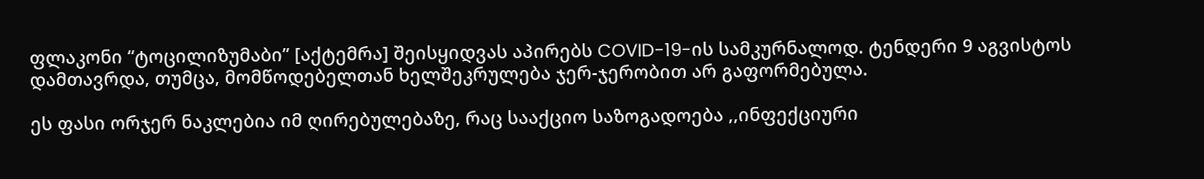ფლაკონი “ტოცილიზუმაბი” [აქტემრა] შეისყიდვას აპირებს COVID-19-ის სამკურნალოდ. ტენდერი 9 აგვისტოს დამთავრდა, თუმცა, მომწოდებელთან ხელშეკრულება ჯერ-ჯერობით არ გაფორმებულა.

ეს ფასი ორჯერ ნაკლებია იმ ღირებულებაზე, რაც სააქციო საზოგადოება ,,ინფექციური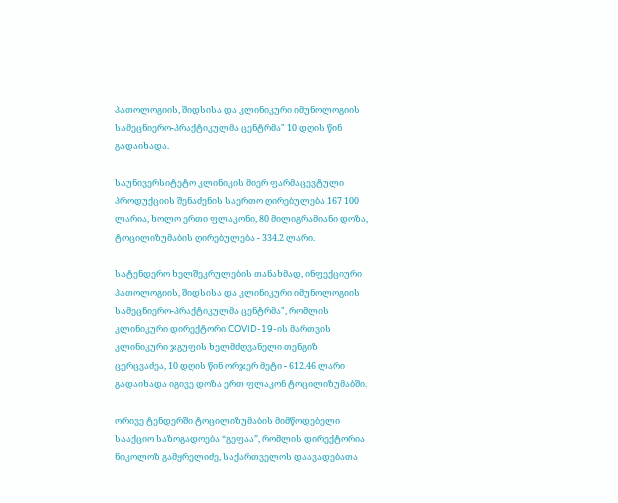პათოლოგიის, შიდსისა და კლინიკური იმუნოლოგიის სამეცნიერო-პრაქტიკულმა ცენტრმა" 10 დღის წინ გადაიხადა.

საუნივერსიტეტო კლინიკის მიერ ფარმაცევტული პროდუქციის შენაძენის საერთო ღირებულება 167 100 ლარია, ხოლო ერთი ფლაკონი, 80 მილიგრამიანი დოზა, ტოცილიზუმაბის ღირებულება - 334.2 ლარი.

სატენდერო ხელშეკრულების თანახმად, ინფექციური პათოლოგიის, შიდსისა და კლინიკური იმუნოლოგიის სამეცნიერო-პრაქტიკულმა ცენტრმა", რომლის კლინიკური დირექტორი COVID-19-ის მართვის კლინიკური ჯგუფის ხელმძღვანელი თენგიზ ცერცვაძეა, 10 დღის წინ ორჯერ მეტი - 612.46 ლარი გადაიხადა იგივე დოზა ერთ ფლაკონ ტოცილიზუმაბში.

ორივე ტენდერში ტოცილიზუმაბის მიმწოდებელი სააქციო საზოგადოება “გეფაა”, რომლის დირექტორია ნიკოლოზ გამყრელიძე, საქართველოს დაავადებათა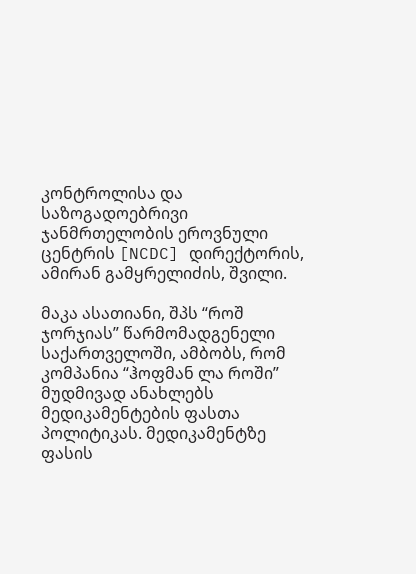კონტროლისა და საზოგადოებრივი ჯანმრთელობის ეროვნული ცენტრის [NCDC] დირექტორის, ამირან გამყრელიძის, შვილი.

მაკა ასათიანი, შპს “როშ ჯორჯიას” წარმომადგენელი საქართველოში, ამბობს, რომ კომპანია “ჰოფმან ლა როში” მუდმივად ანახლებს მედიკამენტების ფასთა პოლიტიკას. მედიკამენტზე ფასის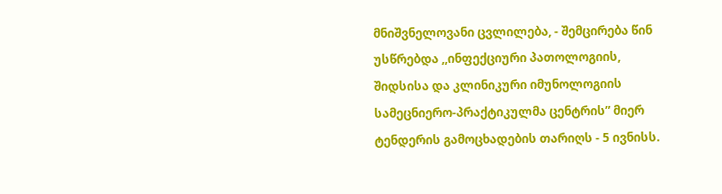მნიშვნელოვანი ცვლილება, - შემცირება წინ უსწრებდა ,,ინფექციური პათოლოგიის, შიდსისა და კლინიკური იმუნოლოგიის სამეცნიერო-პრაქტიკულმა ცენტრის” მიერ ტენდერის გამოცხადების თარიღს - 5 ივნისს.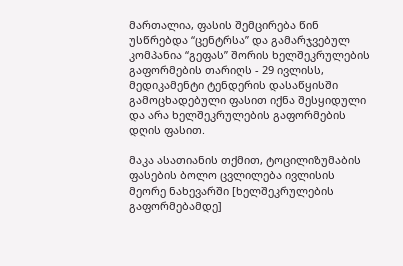მართალია, ფასის შემცირება წინ უსწრებდა “ცენტრსა” და გამარჯვებულ კომპანია “გეფას” შორის ხელშეკრულების გაფორმების თარიღს - 29 ივლისს, მედიკამენტი ტენდერის დასაწყისში გამოცხადებული ფასით იქნა შესყიდული და არა ხელშეკრულების გაფორმების დღის ფასით.

მაკა ასათიანის თქმით, ტოცილიზუმაბის ფასების ბოლო ცვლილება ივლისის მეორე ნახევარში [ხელშეკრულების გაფორმებამდე]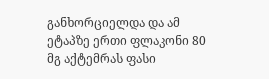განხორციელდა და ამ ეტაპზე ერთი ფლაკონი 80 მგ აქტემრას ფასი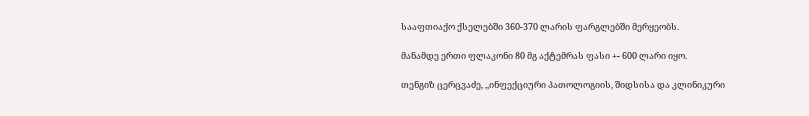სააფთიაქო ქსელებში 360-370 ლარის ფარგლებში მერყეობს.

მანამდე ერთი ფლაკონი 80 მგ აქტემრას ფასი +- 600 ლარი იყო.

თენგიზ ცერცვაძე, ,,ინფექციური პათოლოგიის, შიდსისა და კლინიკური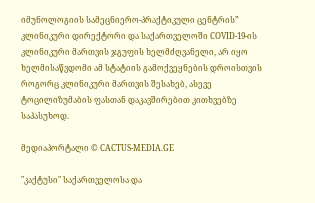იმუნოლოგიის სამეცნიერო-პრაქტიკული ცენტრის” კლინიკური დირექტორი და საქართველოში COVID-19-ის კლინიკური მართვის ჯგუფის ხელმძღვანელი, არ იყო ხელმისაწვდომი ამ სტატიის გამოქვეყნების დროისთვის როგორც კლინიკური მართვის შესახებ, ასევე ტოცილიზუმაბის ფასთან დაკავშირებით კითხვებზე საპასუხოდ.

მედიაპორტალი © CACTUS-MEDIA.GE

"კაქტუსი" საქართველოსა და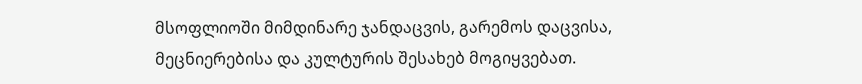მსოფლიოში მიმდინარე ჯანდაცვის, გარემოს დაცვისა, მეცნიერებისა და კულტურის შესახებ მოგიყვებათ.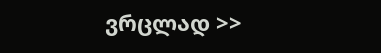ვრცლად >>